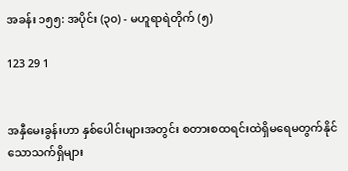အခန်း ၁၅၅: အပိုင်း (၃၀) - မဟူရာရဲတိုက် (၅)

123 29 1


အနှီမေးခွန်းဟာ နှစ်ပေါင်းများအတွင်း စတားစထရင်းထဲရှိမရေမတွက်နိုင်သောသက်ရှိများ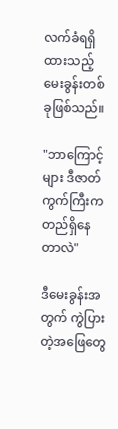လက်ခံရရှိထားသည့် မေးခွန်းတစ်ခုဖြစ်သည်။

"ဘာကြောင့်များ ဒီဇာတ်ကွက်ကြီးက တည်ရှိနေတာလဲ"

ဒီမေးခွန်းအတွက် ကွဲပြားတဲ့အဖြေတွေ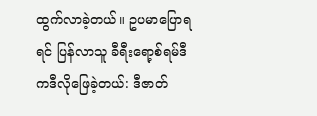ထွက်လာခဲ့တယ်။ ဥပမာပြောရရင် ပြန်လာသူ ခီရီးရော့စ်ရမ်ဒီ ကဒီလိုဖြေခဲ့တယ်: ဒီဇာတ်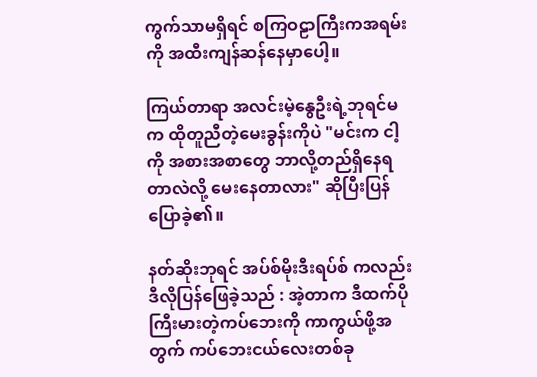ကွက်သာမရှိရင် စကြဝဠာကြီးကအရမ်းကို အထီးကျန်ဆန်နေမှာပေါ့။

ကြယ်တာရာ အလင်းမဲ့နွေဦးရဲ့ဘုရင်မက ထိုတူညီတဲ့မေးခွန်းကိုပဲ "မင်းက ငါ့ကို အစားအစာတွေ ဘာလို့တည်ရှိနေရတာလဲလို့ မေးနေတာလား" ဆိုပြီးပြန်ပြောခဲ့၏။

နတ်ဆိုးဘုရင် အပ်စ်မိုးဒီးရပ်စ် ကလည်းဒီလိုပြန်ဖြေခဲ့သည် : အဲ့တာက ဒီထက်ပိုကြီးမားတဲ့ကပ်ဘေးကို ကာကွယ်ဖို့အတွက် ကပ်ဘေးငယ်လေးတစ်ခု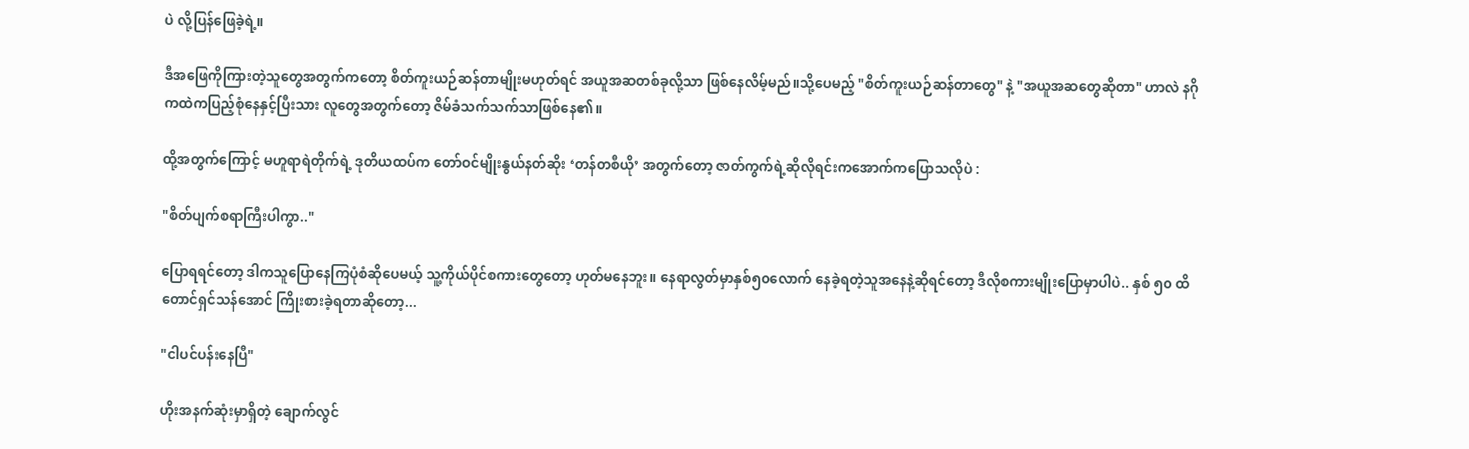ပဲ လို့ပြန်ဖြေခဲ့ရဲ့။

ဒီအဖြေကိုကြားတဲ့သူတွေအတွက်ကတော့ စိတ်ကူးယဉ်ဆန်တာမျိုးမဟုတ်ရင် အယူအဆတစ်ခုလို့သာ ဖြစ်နေလိမ့်မည်။သို့ပေမည့် "စိတ်ကူးယဉ်ဆန်တာတွေ" နဲ့ "အယူအဆတွေဆိုတာ" ဟာလဲ နဂိုကထဲကပြည့်စုံ‌နေနှင့်ပြီးသား လူတွေအတွက်တော့ ဇိမ်ခံသက်သက်သာဖြစ်နေ၏။

ထို့အတွက်ကြောင့် မဟူရာရဲတိုက်ရဲ့ ဒုတိယထပ်က တော်ဝင်မျိုးနွယ်နတ်ဆိုး ‘တန်တစီယို’ အတွက်တော့ ဇာတ်ကွက်ရဲ့ဆိုလိုရင်းကအောက်ကပြောသလိုပဲ :

"စိတ်ပျက်စရာကြီးပါကွာ.."

ပြောရရင်တော့ ဒါကသူပြောနေကြပုံစံဆိုပေမယ့် သူ့ကိုယ်ပိုင်စကားတွေတော့ ဟုတ်မနေဘူး။ နေရာလွတ်မှာနှစ်၅၀လောက် နေခဲ့ရတဲ့သူအနေနဲ့ဆိုရင်တော့ ဒီလိုစကားမျိုးပြောမှာပါပဲ.. နှစ် ၅၀ ထိတောင်ရှင်သန်အောင် ကြိုးစားခဲ့ရတာဆိုတော့...

"ငါပင်ပန်းနေပြီ"

ဟိုးအနက်ဆုံးမှာရှိတဲ့ ချောက်လွင်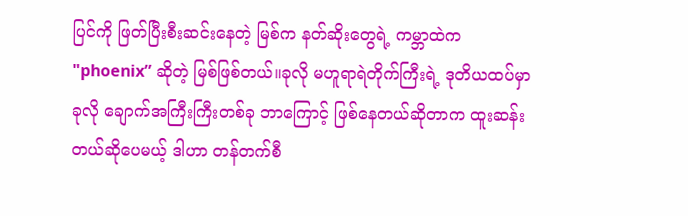ပြင်ကို ဖြတ်ပြီးစီးဆင်းနေတဲ့ မြစ်က နတ်ဆိုးတွေရဲ့ ကမ္ဘာထဲက "phoenix” ဆိုတဲ့ မြစ်ဖြစ်တယ်။ခုလို မဟူရာရဲတိုက်ကြီးရဲ့ ဒုတိယထပ်မှာ ခုလို ချောက်အကြီးကြီးတစ်ခု ဘာကြောင့် ဖြစ်နေတယ်ဆိုတာက ထူးဆန်းတယ်ဆိုပေမယ့် ဒါဟာ တန်တက်စီ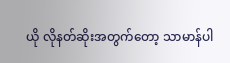ယို လိုနတ်ဆိုးအတွက်တော့ သာမာန်ပါ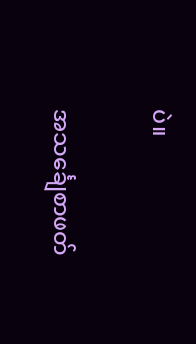ပဲ။

အသင်္ချေစာဖတ်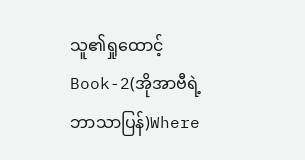သူ၏ရှုထောင့် Book-2(အိုအာဗီရဲ့ဘာသာပြန်)Where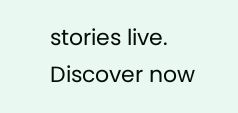stories live. Discover now